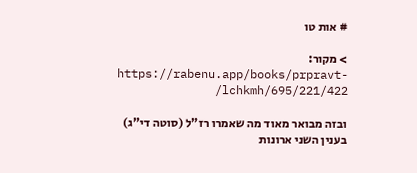# אות טו

> מקור: https://rabenu.app/books/prpravt-lchkmh/695/221/422/

ובזה מבואר מאוד מה שאמרו רז"ל (סוטה די"ג) בענין השני ארונות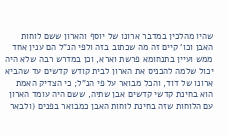שהיו מהלכין במדבר ארונו של יוסף והארון ששם לוחות האבן וכו' קיים זה מה שכתוב בזה ולפי הנ"ל הם ענין אחד ממש ועיין בתנחומא פרשת וארא, וכן במדרש רבה שלא היה יכול שלמה להכניס את הארון לבית קודש קדשים עד שהביא ארונו של דוד, והכל מבואר על פי הנ"ל; כי הצדיק האמת הוא בחינת קדשי קדשים אבן שתיה, ששם היה עומד הארון עם הלוחות שזה בחינת לוחות האבן כמבואר בפנים (ולבאר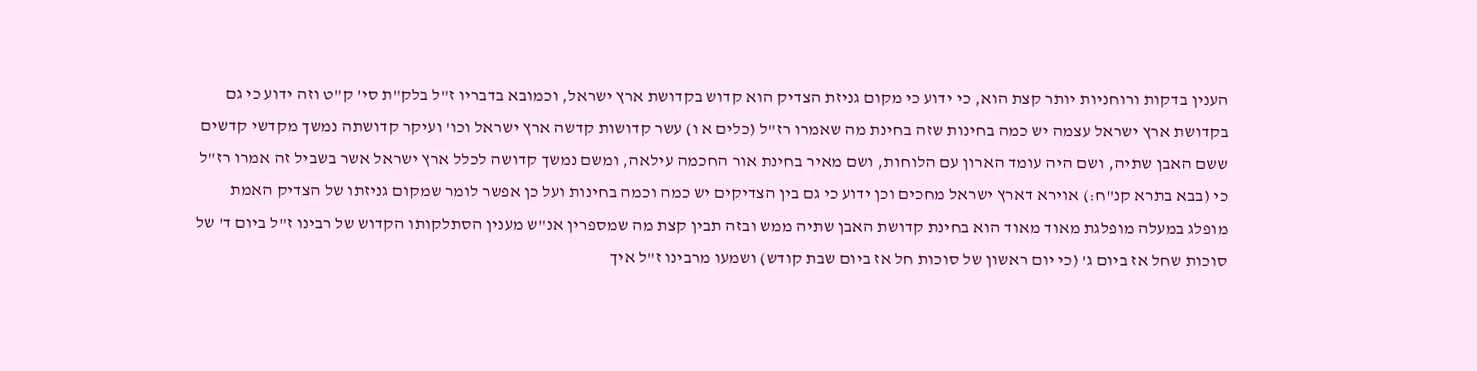הענין בדקות ורוחניות יותר קצת הוא, כי ידוע כי מקום גניזת הצדיק הוא קדוש בקדושת ארץ ישראל, וכמובא בדבריו ז"ל בלק"ת סי' ק"ט וזה ידוע כי גם בקדושת ארץ ישראל עצמה יש כמה בחינות שזה בחינת מה שאמרו רז"ל (כלים א ו) עשר קדושות קדשה ארץ ישראל וכו' ועיקר קדושתה נמשך מקדשי קדשים ששם האבן שתיה, ושם היה עומד הארון עם הלוחות, ושם מאיר בחינת אור החכמה עילאה, ומשם נמשך קדושה לכלל ארץ ישראל אשר בשביל זה אמרו רז"ל כי (בבא בתרא קנ"ח:) אוירא דארץ ישראל מחכים וכן ידוע כי גם בין הצדיקים יש כמה וכמה בחינות ועל כן אפשר לומר שמקום גניזתו של הצדיק האמת מופלג במעלה מופלגת מאוד מאוד הוא בחינת קדושת האבן שתיה ממש ובזה תבין קצת מה שמספרין אנ"ש מענין הסתלקותו הקדוש של רבינו ז"ל ביום ד' של סוכות שחל אז ביום ג' (כי יום ראשון של סוכות חל אז ביום שבת קודש) ושמעו מרבינו ז"ל איך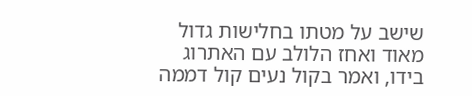שישב על מטתו בחלישות גדול מאוד ואחז הלולב עם האתרוג בידו, ואמר בקול נעים קול דממה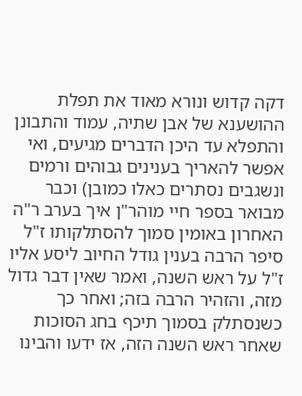דקה קדוש ונורא מאוד את תפלת ההושענא של אבן שתיה, עמוד והתבונן והתפלא עד היכן הדברים מגיעים, ואי אפשר להאריך בענינים גבוהים ורמים ונשגבים נסתרים כאלו כמובן) וכבר מבואר בספר חיי מוהר"ן איך בערב ר"ה האחרון באומין סמוך להסתלקותו ז"ל סיפר הרבה בענין גודל החיוב ליסע אליו ז"ל על ראש השנה, ואמר שאין דבר גדול מזה, והזהיר הרבה בזה; ואחר כך כשנסתלק בסמוך תיכף בחג הסוכות שאחר ראש השנה הזה, אז ידעו והבינו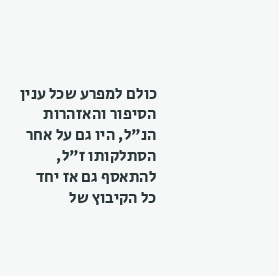כולם למפרע שכל ענין הסיפור והאזהרות הנ"ל, היו גם על אחר הסתלקותו ז"ל, להתאסף גם אז יחד כל הקיבוץ של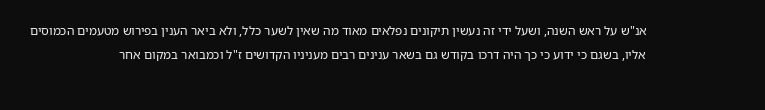אנ"ש על ראש השנה, ושעל ידי זה נעשין תיקונים נפלאים מאוד מה שאין לשער כלל, ולא ביאר הענין בפירוש מטעמים הכמוסים אליו, בשגם כי ידוע כי כך היה דרכו בקודש גם בשאר ענינים רבים מעניניו הקדושים ז"ל וכמבואר במקום אחר